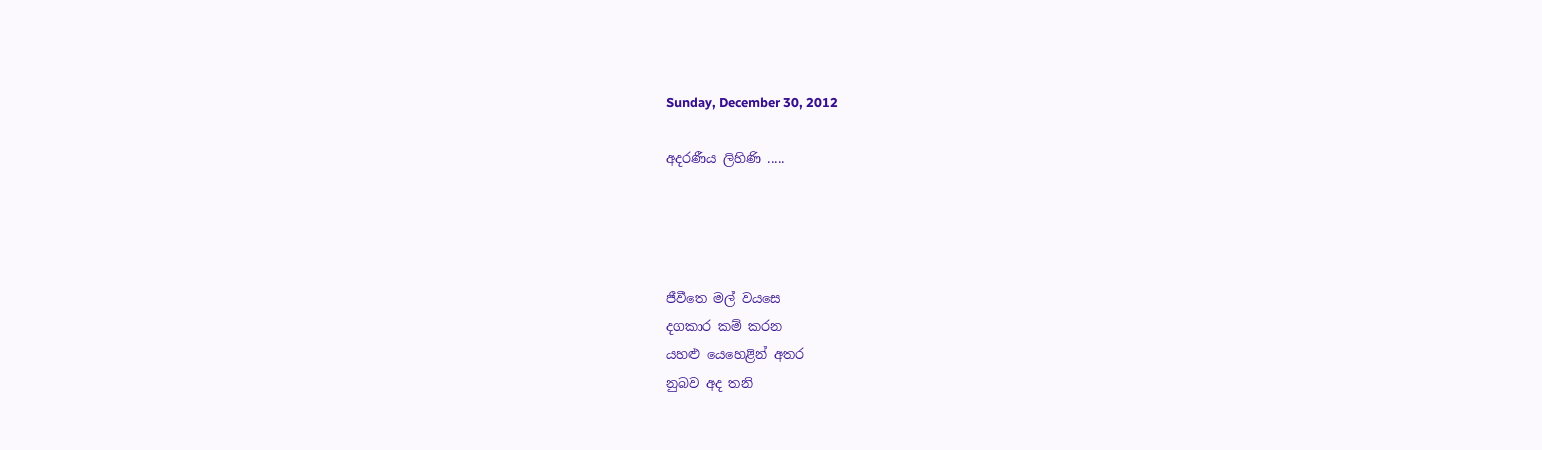Sunday, December 30, 2012

අදරණීය ලිහිණි .....




ජීවීතෙ මල් වයසෙ
දගකාර කම් කරන
යහළු යෙහෙළින් අතර
නුබව අද තනි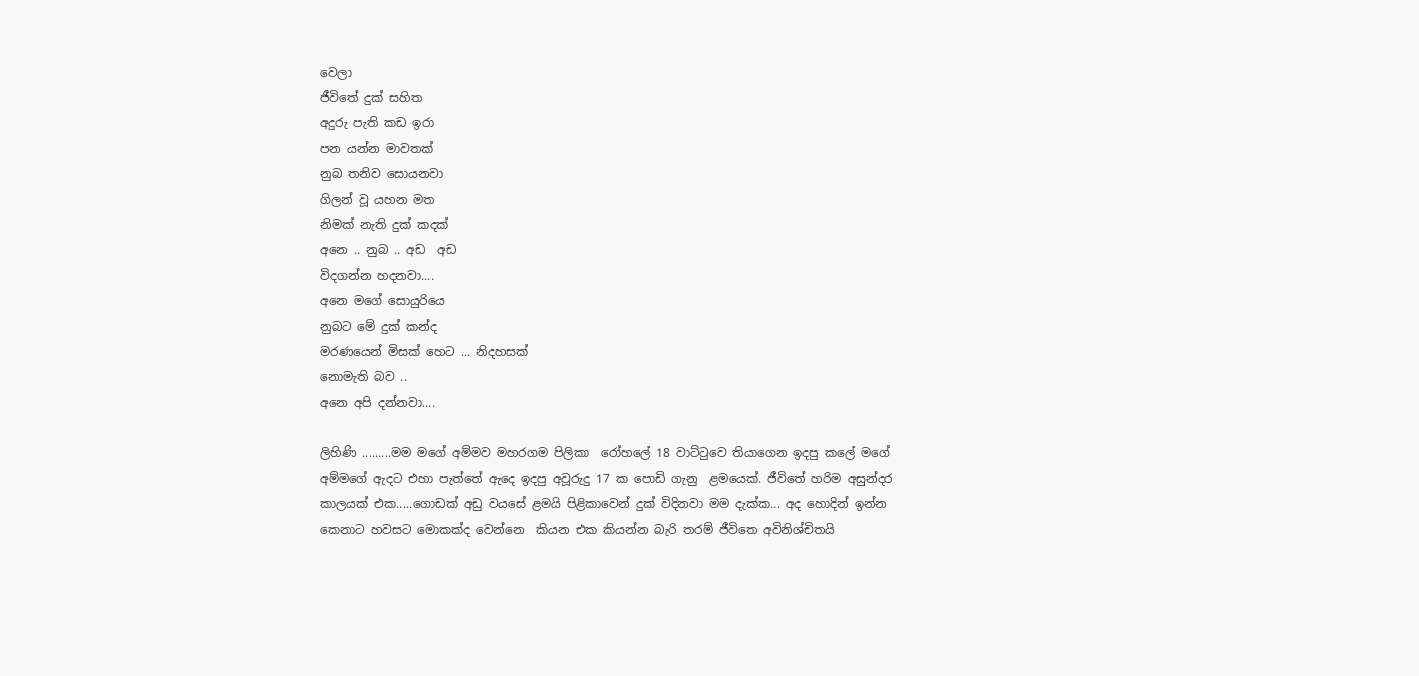වෙලා
ජීවිතේ දුක් සහිත
අදුරු පැති කඩ ඉරා
පන යන්න මාවතක්
නුබ තනිව සොයනවා
ගිලන් වූ යහන මත
නිමක් නැති දුක් කදක්
අනෙ .. නුබ .. අඩ  අඩ
විදගන්න හදනවා....
අනෙ මගේ සොයුරියෙ
නුබට මේ දුක් කන්ද
මරණයෙන් මිසක් හෙට ... නිදහසක්
නොමැති බව ..
අනෙ අපි දන්නවා....

ලිහිණි .........මම මගේ අම්මව මහරගම පිලිකා  රෝහලේ 18 වාට්ටුවෙ තියාගෙන ඉදපු කලේ මගේ අම්මගේ ඇදට එහා පැත්තේ ඇදෙ ඉදපු අවූරුදු 17 ක පොඩි ගැනු  ළමයෙක්. ජීවිතේ හරිම අසුන්දර කාලයක් එක.....ගොඩක් අඩු වයසේ ළමයි පිළිකාවෙන් දුක් විදිනවා මම දැක්ක... අද හොදින් ඉන්න කෙනාට හවසට මොකක්ද වෙන්නෙ  කියන එක කියන්න බැරි තරම් ජීවිතෙ අවිනිශ්චිතයි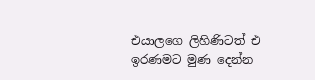එයාලගෙ ලිහිණිටත් එ
ඉරණමට මුණ දෙන්න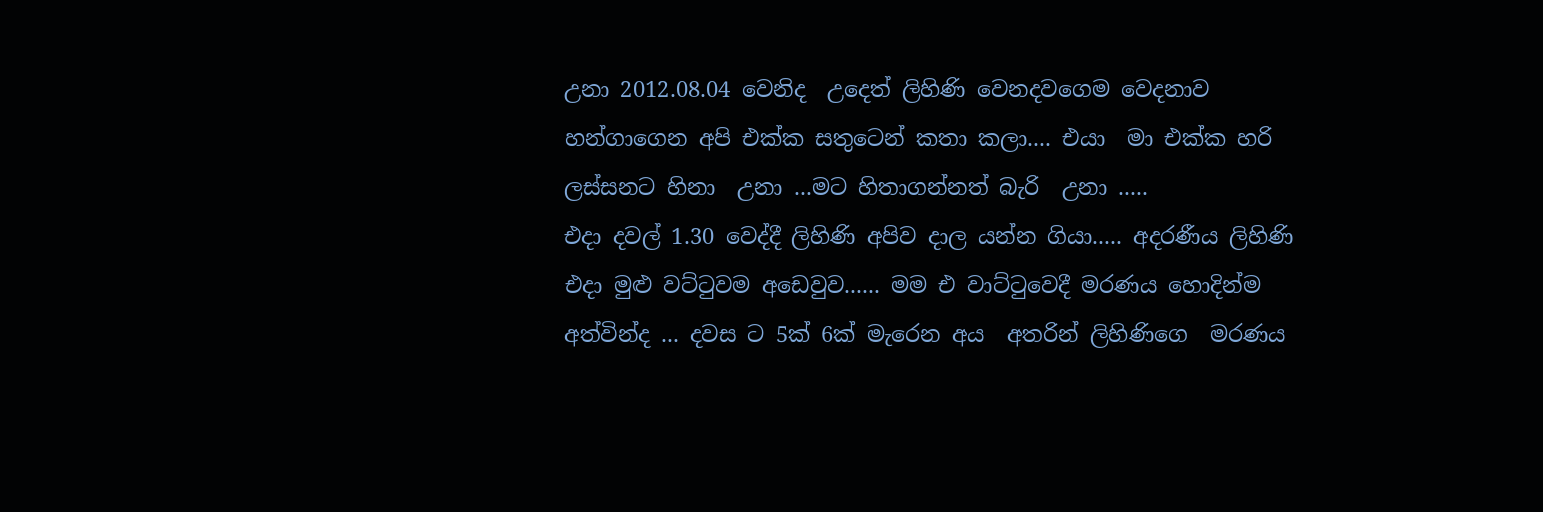උනා 2012.08.04 වෙනිද  උදෙත් ලිහිණි වෙනදවගෙම වෙදනාව හන්ගාගෙන අපි එක්ක සතුටෙන් කතා කලා.... එයා  මා එක්ක හරි ලස්සනට හිනා  උනා ...මට හිතාගන්නත් බැරි  උනා .....
එදා දවල් 1.30 වෙද්දී ලිහිණි අපිව දාල යන්න ගියා..... අදරණීය ලිහිණි එදා මුළු වට්ටුවම අඩෙවුව...... මම එ වාට්ටුවෙදී මරණය හොදින්ම අත්වින්ද ... දවස ට 5ක් 6ක් මැරෙන අය  අතරින් ලිහිණිගෙ  මරණය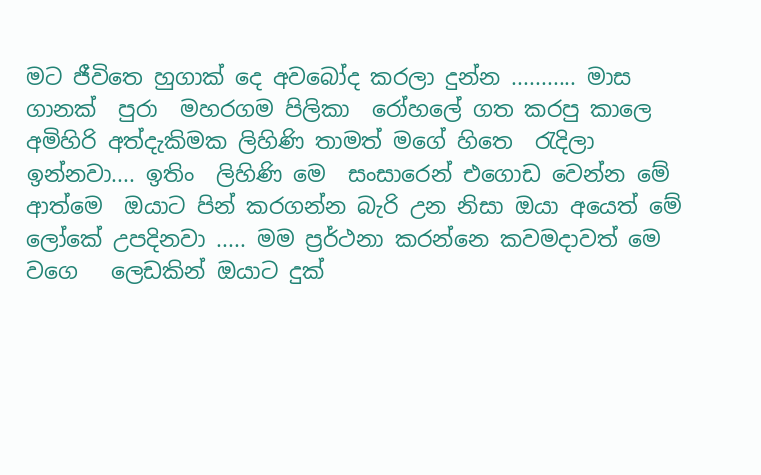මට ජීවිතෙ හුගාක් දෙ අවබෝද කරලා දුන්න ........... මාස  ගානක්  පුරා  මහරගම පිලිකා  රෝහලේ ගත කරපු කාලෙ අමිහිරි අත්දැකිමක ලිහිණි තාමත් මගේ හිතෙ  රැදිලා ඉන්නවා.... ඉතිං  ලිහිණි මෙ  සංසාරෙන් එගොඩ වෙන්න මේ ආත්මෙ  ඔයාට පින් කරගන්න බැරි උන නිසා ඔයා අයෙත් මේ ලෝකේ උපදිනවා ..... මම ප්‍රර්ථනා කරන්නෙ කවමදාවත් මෙ  වගෙ   ලෙඩකින් ඔයාට දුක්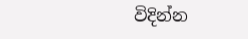විදින්න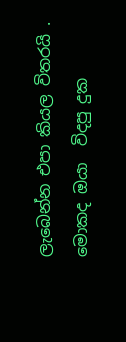ලැබෙන්න එපා කියල විතරයි . මොකද ඔයා  විදපු දුක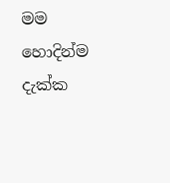මම හොදින්ම දැක්ක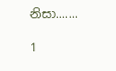නිසා.......

1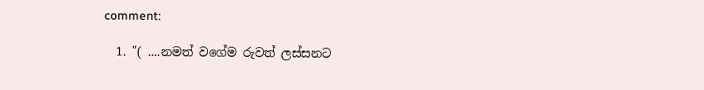comment:

  1. "( ....නමත් වගේම රුවත් ලස්සනට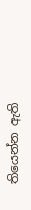තියෙන්න ඇති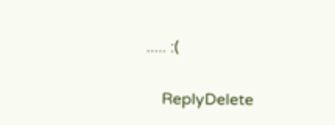..... :(

    ReplyDelete